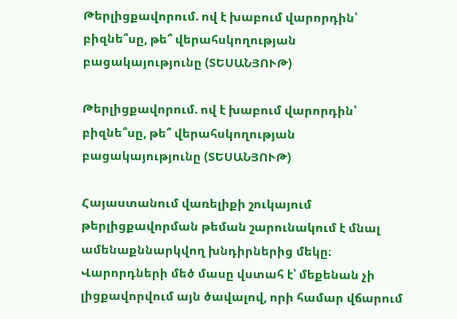Թերլիցքավորում. ով է խաբում վարորդին՝ բիզնե՞սը, թե՞ վերահսկողության բացակայությունը (ՏԵՍԱՆՅՈՒԹ)

Թերլիցքավորում. ով է խաբում վարորդին՝ բիզնե՞սը, թե՞ վերահսկողության բացակայությունը (ՏԵՍԱՆՅՈՒԹ)

Հայաստանում վառելիքի շուկայում թերլիցքավորման թեման շարունակում է մնալ ամենաքննարկվող խնդիրներից մեկը։ Վարորդների մեծ մասը վստահ է՝ մեքենան չի լիցքավորվում այն ծավալով, որի համար վճարում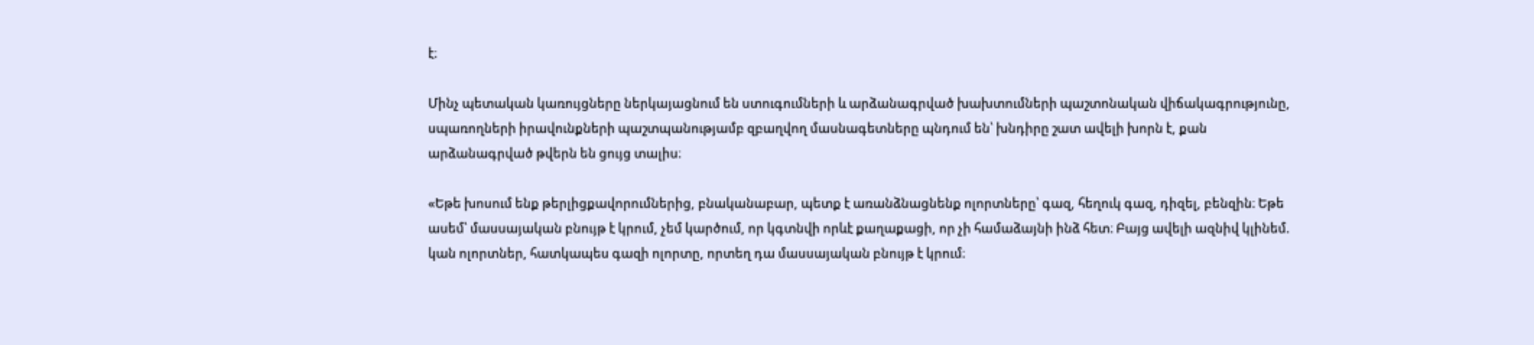է։

Մինչ պետական կառույցները ներկայացնում են ստուգումների և արձանագրված խախտումների պաշտոնական վիճակագրությունը, սպառողների իրավունքների պաշտպանությամբ զբաղվող մասնագետները պնդում են՝ խնդիրը շատ ավելի խորն է, քան արձանագրված թվերն են ցույց տալիս։

«Եթե խոսում ենք թերլիցքավորումներից, բնականաբար, պետք է առանձնացնենք ոլորտները՝ գազ, հեղուկ գազ, դիզել, բենզին։ Եթե ասեմ՝ մասսայական բնույթ է կրում, չեմ կարծում, որ կգտնվի որևէ քաղաքացի, որ չի համաձայնի ինձ հետ։ Բայց ավելի ազնիվ կլինեմ. կան ոլորտներ, հատկապես գազի ոլորտը, որտեղ դա մասսայական բնույթ է կրում։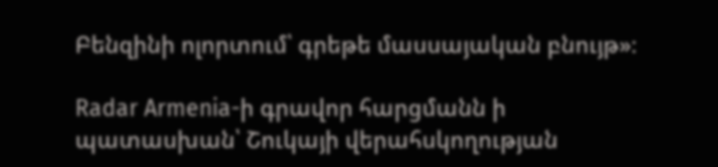Բենզինի ոլորտում՝ գրեթե մասսայական բնույթ»։

Radar Armenia-ի գրավոր հարցմանն ի պատասխան՝ Շուկայի վերահսկողության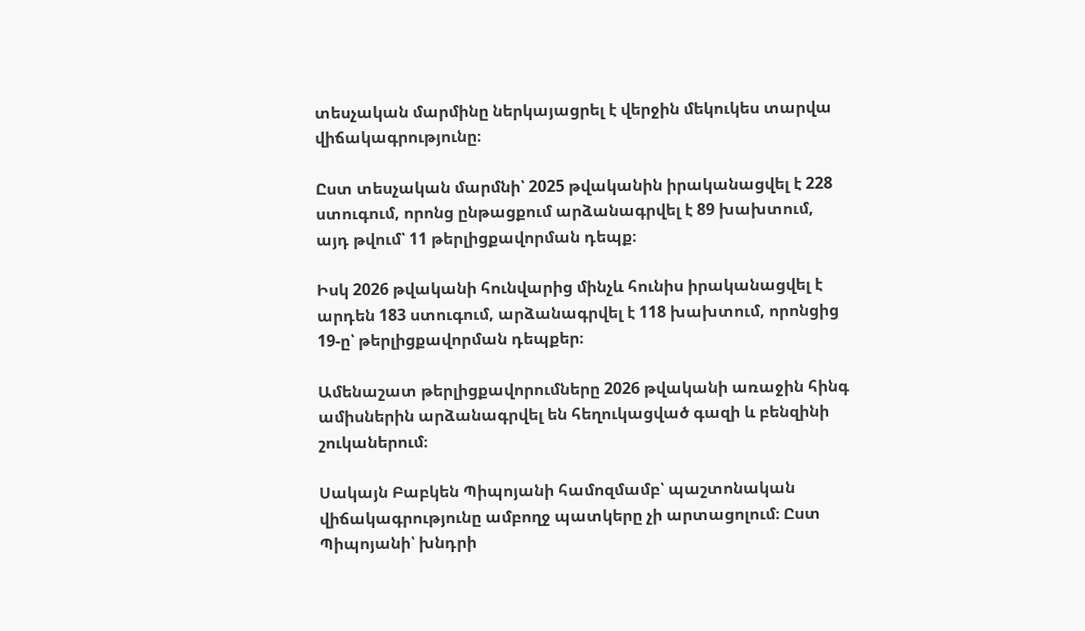տեսչական մարմինը ներկայացրել է վերջին մեկուկես տարվա վիճակագրությունը։

Ըստ տեսչական մարմնի՝ 2025 թվականին իրականացվել է 228 ստուգում, որոնց ընթացքում արձանագրվել է 89 խախտում, այդ թվում՝ 11 թերլիցքավորման դեպք։

Իսկ 2026 թվականի հունվարից մինչև հունիս իրականացվել է արդեն 183 ստուգում, արձանագրվել է 118 խախտում, որոնցից 19-ը՝ թերլիցքավորման դեպքեր։

Ամենաշատ թերլիցքավորումները 2026 թվականի առաջին հինգ ամիսներին արձանագրվել են հեղուկացված գազի և բենզինի շուկաներում։

Սակայն Բաբկեն Պիպոյանի համոզմամբ՝ պաշտոնական վիճակագրությունը ամբողջ պատկերը չի արտացոլում։ Ըստ Պիպոյանի՝ խնդրի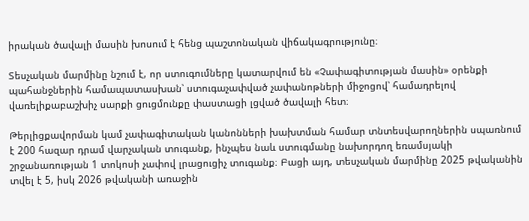իրական ծավալի մասին խոսում է հենց պաշտոնական վիճակագրությունը։

Տեսչական մարմինը նշում է, որ ստուգումները կատարվում են «Չափագիտության մասին» օրենքի պահանջներին համապատասխան՝ ստուգաչափված չափանոթների միջոցով՝ համադրելով վառելիքաբաշխիչ սարքի ցուցմունքը փաստացի լցված ծավալի հետ։

Թերլիցքավորման կամ չափագիտական կանոնների խախտման համար տնտեսվարողներին սպառնում է 200 հազար դրամ վարչական տուգանք, ինչպես նաև ստուգմանը նախորդող եռամսյակի շրջանառության 1 տոկոսի չափով լրացուցիչ տուգանք։ Բացի այդ, տեսչական մարմինը 2025 թվականին տվել է 5, իսկ 2026 թվականի առաջին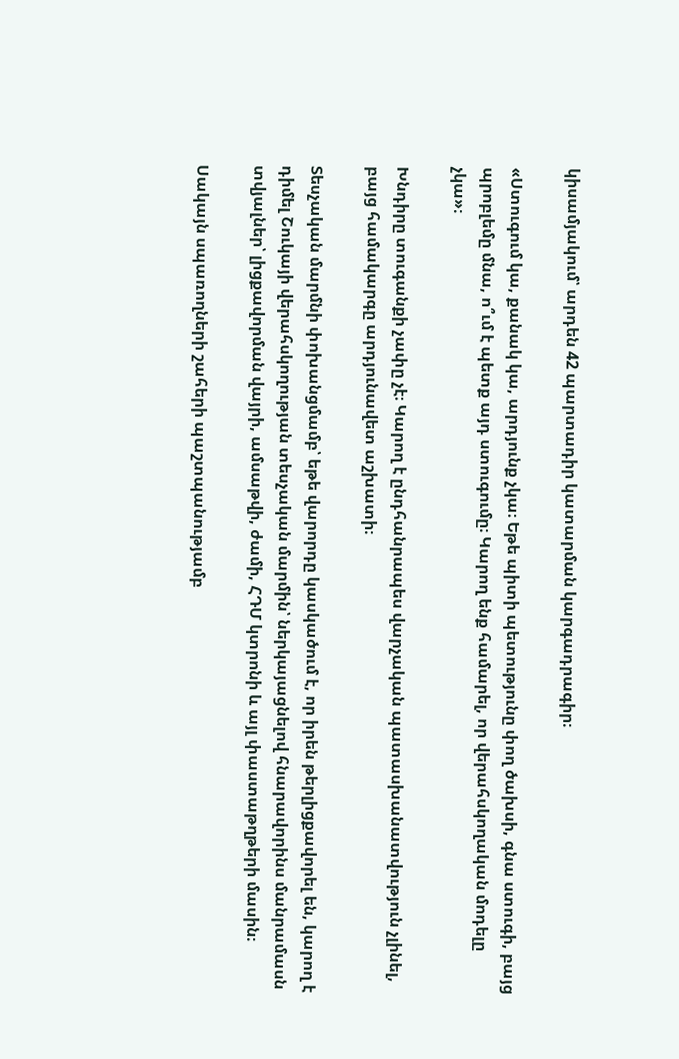կիսամյակում՝ արդեն 42 պարտադիր կատարման կարգադրագիր։

«Ստուգում կա, քանակ կա, արդյունք չկա։ Եթե պիտի պետությունը փող ծախսի, գնա ստուգի, բայց պրոբլեմը մնա, ո՞ւմ է պետք այդ ստուգումը։ Կարող ենք համարել, որ վերահսկողական մոդելը չկա»։

Խնդիրը տուգանքի չափը չէ։ Կարող է ընդհանրապես վարչական պատասխանատվություն չլինել, բայց համակարգը արդյունավետ աշխատի։

Տեսչական մարմնի փոխանցմամբ՝ եթե վարորդը կասկածում է, որ իրեն թերլիցքավորել են, կարող է դիմել Շուկայի վերահսկողության տեսչական մարմին՝ ներկայացնելով հնարավորինս մանրամասն տվյալներ՝ լիցքավորման վայրի, ամսաթվի, ժամի, ՀԴՄ կտրոնի և այլ փաստաթղթերի մասին։

Սակայն սպառողների շահերի պաշտպանությամբ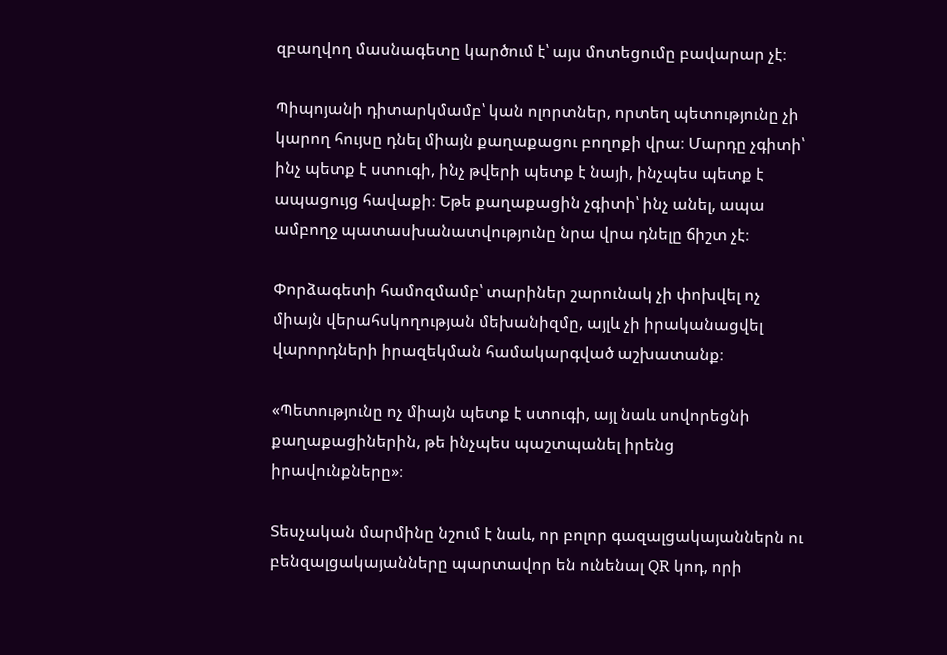զբաղվող մասնագետը կարծում է՝ այս մոտեցումը բավարար չէ։

Պիպոյանի դիտարկմամբ՝ կան ոլորտներ, որտեղ պետությունը չի կարող հույսը դնել միայն քաղաքացու բողոքի վրա։ Մարդը չգիտի՝ ինչ պետք է ստուգի, ինչ թվերի պետք է նայի, ինչպես պետք է ապացույց հավաքի։ Եթե քաղաքացին չգիտի՝ ինչ անել, ապա ամբողջ պատասխանատվությունը նրա վրա դնելը ճիշտ չէ։

Փորձագետի համոզմամբ՝ տարիներ շարունակ չի փոխվել ոչ միայն վերահսկողության մեխանիզմը, այլև չի իրականացվել վարորդների իրազեկման համակարգված աշխատանք։

«Պետությունը ոչ միայն պետք է ստուգի, այլ նաև սովորեցնի քաղաքացիներին, թե ինչպես պաշտպանել իրենց իրավունքները»։

Տեսչական մարմինը նշում է նաև, որ բոլոր գազալցակայաններն ու բենզալցակայանները պարտավոր են ունենալ QR կոդ, որի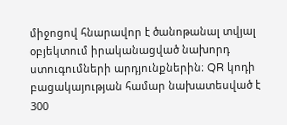միջոցով հնարավոր է ծանոթանալ տվյալ օբյեկտում իրականացված նախորդ ստուգումների արդյունքներին։ QR կոդի բացակայության համար նախատեսված է 300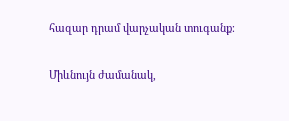հազար դրամ վարչական տուգանք։

Միևնույն ժամանակ,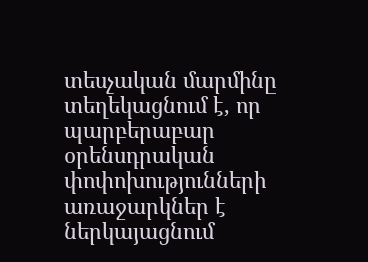տեսչական մարմինը տեղեկացնում է, որ պարբերաբար օրենսդրական փոփոխությունների առաջարկներ է ներկայացնում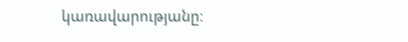կառավարությանը։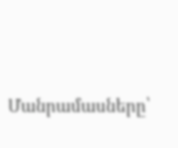Մանրամասները՝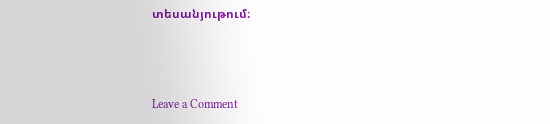տեսանյութում։





Leave a Comment